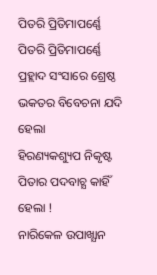ପିତରି ପ୍ରିତିମାପର୍ଣ୍ଣେ
ପିତରି ପ୍ରିତିମାପର୍ଣ୍ଣେ
ପ୍ରହ୍ଲାଦ ସଂସାରେ ଶ୍ରେଷ୍ଠ ଭକତର ବିବେଚନା ଯଦି ହେଲା
ହିରଣ୍ୟକଶ୍ୟୁପ ନିକୃଷ୍ଟ ପିତାର ପଦବାଚ୍ଯ କାହିଁ ହେଲା !
ନାରିକେଳ ଉପାଖ୍ଯାନ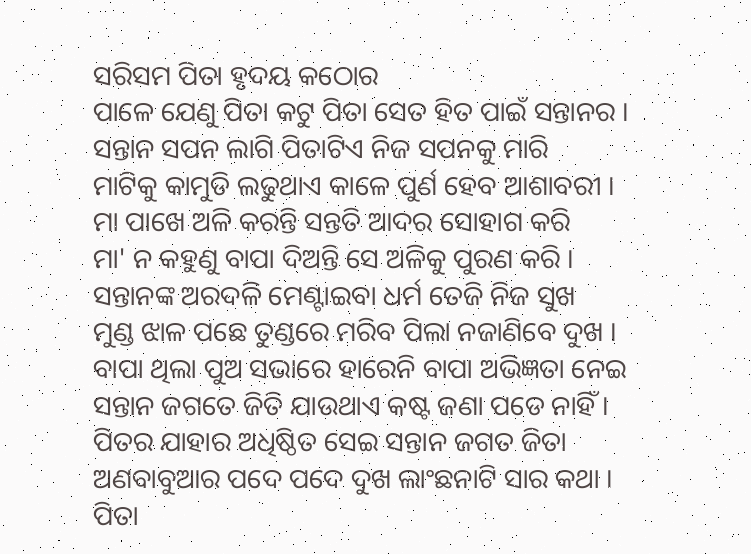ସରିସମ ପିତା ହୃଦୟ କଠୋର
ପାଳେ ଯେଣୁ ପିତା କଟୁ ପିତା ସେତ ହିତ ପାଇଁ ସନ୍ତାନର ।
ସନ୍ତାନ ସପନ ଲାଗି ପିତାଟିଏ ନିଜ ସପନକୁ ମାରି
ମାଟିକୁ କାମୁଡି ଲଢୁଥାଏ କାଳେ ପୁର୍ଣ ହେବ ଆଶାବରୀ ।
ମା ପାଖେ ଅଳି କରନ୍ତି ସନ୍ତତି ଆଦର ସୋହାଗ କରି
ମା' ନ କହୁଣୁ ବାପା ଦିଅନ୍ତି ସେ ଅଳିକୁ ପୁରଣ କରି ।
ସନ୍ତାନଙ୍କ ଅରଦଳି ମେଣ୍ଟାଇବା ଧର୍ମ ତେଜି ନିଜ ସୁଖ
ମୁଣ୍ଡ ଝାଳ ପଛେ ତୁଣ୍ଡରେ ମରିବ ପିଲା ନଜାଣିବେ ଦୁଖ ।
ବାପା ଥିଲା ପୁଅ ସଭାରେ ହାରେନି ବାପା ଅଭିଜ୍ଞତା ନେଇ
ସନ୍ତାନ ଜଗତେ ଜିତି ଯାଉଥାଏ କଷ୍ଟ ଜଣା ପଡେ ନାହିଁ ।
ପିତର ଯାହାର ଅଧିଷ୍ଠିତ ସେଇ ସନ୍ତାନ ଜଗତ ଜିତା
ଅଣବାବୁଆର ପଦେ ପଦେ ଦୁଖ ଲାଂଛନାଟି ସାର କଥା ।
ପିତା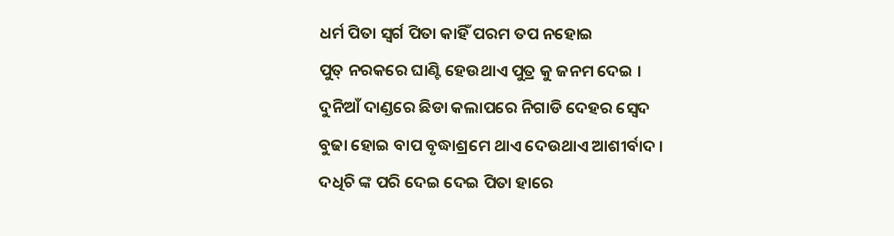ଧର୍ମ ପିତା ସ୍ୱର୍ଗ ପିତା କାହିଁ ପରମ ତପ ନହୋଇ
ପୁତ୍ ନରକରେ ଘାଣ୍ଟି ହେଉଥାଏ ପୁତ୍ର କୁ ଜନମ ଦେଇ ।
ଦୁନିଆଁ ଦାଣ୍ଡରେ ଛିଡା କଲାପରେ ନିଗାଡି ଦେହର ସ୍ୱେଦ
ବୁଢା ହୋଇ ବାପ ବୃଦ୍ଧାଶ୍ରମେ ଥାଏ ଦେଉଥାଏ ଆଶୀର୍ବାଦ ।
ଦଧିଚି ଙ୍କ ପରି ଦେଇ ଦେଇ ପିତା ହାରେ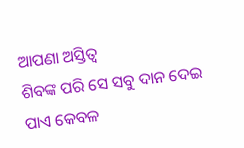ଆପଣା ଅସ୍ତିତ୍ଵ
ଶିବଙ୍କ ପରି ସେ ସବୁ ଦାନ ଦେଇ ପାଏ କେବଳ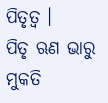ପିତୃତ୍ବ ।
ପିତୃ ଋଣ ଭାରୁ ମୁକତି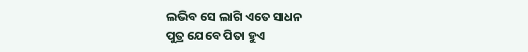ଲଭିବ ସେ ଲାଗି ଏତେ ସାଧନ
ପୁତ୍ର ଯେବେ ପିତା ହୁଏ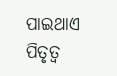ପାଇଥାଏ ପିତୃତ୍ବ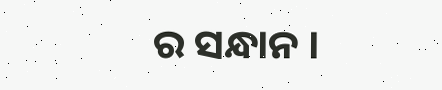ର ସନ୍ଧାନ ।